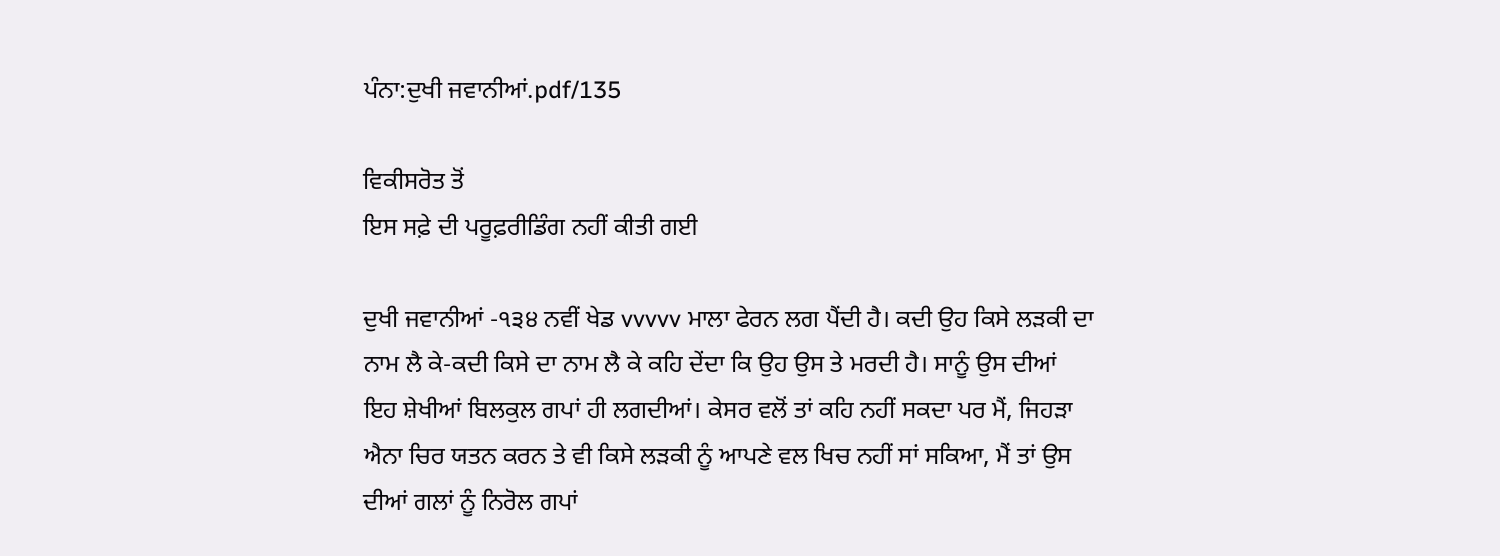ਪੰਨਾ:ਦੁਖੀ ਜਵਾਨੀਆਂ.pdf/135

ਵਿਕੀਸਰੋਤ ਤੋਂ
ਇਸ ਸਫ਼ੇ ਦੀ ਪਰੂਫ਼ਰੀਡਿੰਗ ਨਹੀਂ ਕੀਤੀ ਗਈ

ਦੁਖੀ ਜਵਾਨੀਆਂ -੧੩੪ ਨਵੀਂ ਖੇਡ vvvvv ਮਾਲਾ ਫੇਰਨ ਲਗ ਪੈਂਦੀ ਹੈ। ਕਦੀ ਉਹ ਕਿਸੇ ਲੜਕੀ ਦਾ ਨਾਮ ਲੈ ਕੇ-ਕਦੀ ਕਿਸੇ ਦਾ ਨਾਮ ਲੈ ਕੇ ਕਹਿ ਦੇਂਦਾ ਕਿ ਉਹ ਉਸ ਤੇ ਮਰਦੀ ਹੈ। ਸਾਨੂੰ ਉਸ ਦੀਆਂ ਇਹ ਸ਼ੇਖੀਆਂ ਬਿਲਕੁਲ ਗਪਾਂ ਹੀ ਲਗਦੀਆਂ। ਕੇਸਰ ਵਲੋਂ ਤਾਂ ਕਹਿ ਨਹੀਂ ਸਕਦਾ ਪਰ ਮੈਂ, ਜਿਹੜਾ ਐਨਾ ਚਿਰ ਯਤਨ ਕਰਨ ਤੇ ਵੀ ਕਿਸੇ ਲੜਕੀ ਨੂੰ ਆਪਣੇ ਵਲ ਖਿਚ ਨਹੀਂ ਸਾਂ ਸਕਿਆ, ਮੈਂ ਤਾਂ ਉਸ ਦੀਆਂ ਗਲਾਂ ਨੂੰ ਨਿਰੋਲ ਗਪਾਂ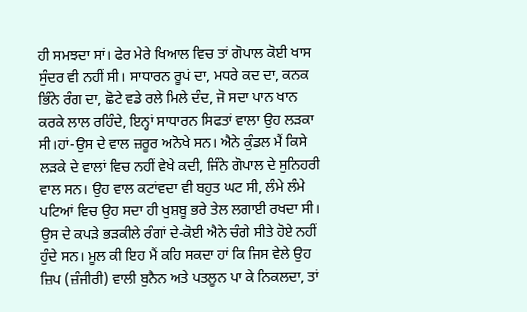ਹੀ ਸਮਝਦਾ ਸਾਂ। ਫੇਰ ਮੇਰੇ ਖਿਆਲ ਵਿਚ ਤਾਂ ਗੋਪਾਲ ਕੋਈ ਖਾਸ ਸੁੰਦਰ ਵੀ ਨਹੀਂ ਸੀ। ਸਾਧਾਰਨ ਰੂਪਂ ਦਾ, ਮਧਰੇ ਕਦ ਦਾ, ਕਨਕ ਭਿੰਨੇ ਰੰਗ ਦਾ, ਛੋਟੇ ਵਡੇ ਰਲੇ ਮਿਲੇ ਦੰਦ, ਜੋ ਸਦਾ ਪਾਨ ਖਾਨ ਕਰਕੇ ਲਾਲ ਰਹਿੰਦੇ, ਇਨ੍ਹਾਂ ਸਾਧਾਰਨ ਸਿਫਤਾਂ ਵਾਲਾ ਉਹ ਲੜਕਾ ਸੀ।ਹਾਂ-ਉਸ ਦੇ ਵਾਲ ਜ਼ਰੂਰ ਅਨੋਖੇ ਸਨ। ਐਨੇ ਕੁੰਡਲ ਮੈਂ ਕਿਸੇ ਲੜਕੇ ਦੇ ਵਾਲਾਂ ਵਿਚ ਨਹੀਂ ਵੇਖੇ ਕਦੀ, ਜਿੰਨੇ ਗੋਪਾਲ ਦੇ ਸੁਨਿਹਰੀ ਵਾਲ ਸਨ। ਉਹ ਵਾਲ ਕਟਾਂਵਦਾ ਵੀ ਬਹੁਤ ਘਟ ਸੀ, ਲੰਮੇ ਲੰਮੇ ਪਟਿਆਂ ਵਿਚ ਉਹ ਸਦਾ ਹੀ ਖੁਸ਼ਬੂ ਭਰੇ ਤੇਲ ਲਗਾਈ ਰਖਦਾ ਸੀ। ਉਸ ਦੇ ਕਪੜੇ ਭੜਕੀਲੇ ਰੰਗਾਂ ਦੇ-ਕੋਈ ਐਨੇ ਚੰਗੇ ਸੀਤੇ ਹੋਏ ਨਹੀਂ ਹੁੰਦੇ ਸਨ। ਮੂਲ ਕੀ ਇਹ ਮੈਂ ਕਹਿ ਸਕਦਾ ਹਾਂ ਕਿ ਜਿਸ ਵੇਲੇ ਉਹ ਜ਼ਿਪ (ਜ਼ੰਜੀਰੀ) ਵਾਲੀ ਬੁਨੈਨ ਅਤੇ ਪਤਲੂਨ ਪਾ ਕੇ ਨਿਕਲਦਾ, ਤਾਂ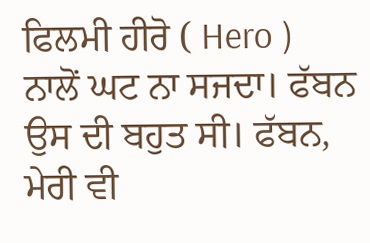ਫਿਲਮੀ ਹੀਰੋ ( Hero ) ਨਾਲੋਂ ਘਟ ਨਾ ਸਜਦਾ। ਫੱਬਨ ਉਸ ਦੀ ਬਹੁਤ ਸੀ। ਫੱਬਨ, ਮੇਰੀ ਵੀ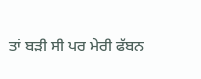ਤਾਂ ਬੜੀ ਸੀ ਪਰ ਮੇਰੀ ਫੱਬਨ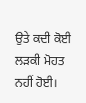ਉਤੇ ਕਦੀ ਕੋਈ ਲੜਕੀ ਮੋਹਤ ਨਹੀਂ ਹੋਈ।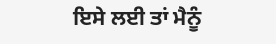ਇਸੇ ਲਈ ਤਾਂ ਮੈਨੂੰ